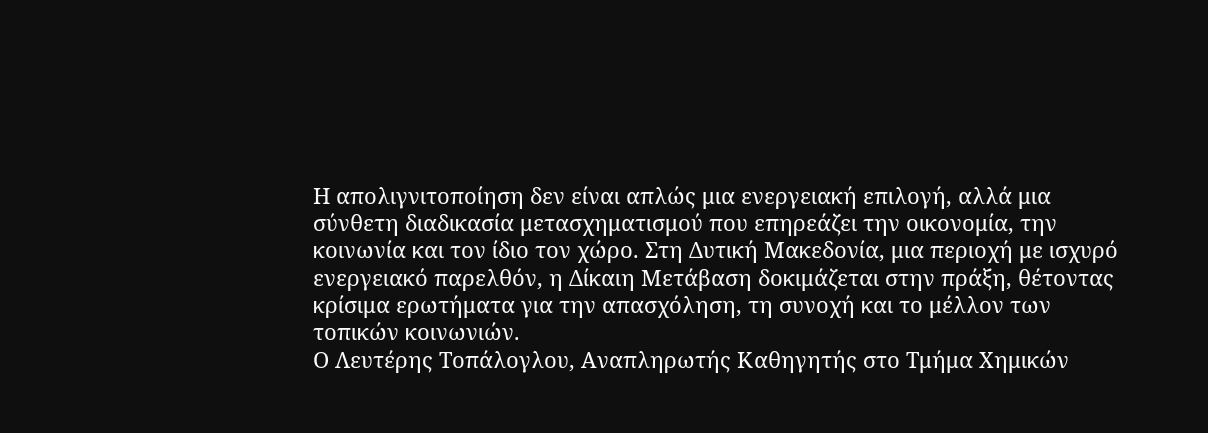Η απολιγνιτοποίηση δεν είναι απλώς μια ενεργειακή επιλογή, αλλά μια σύνθετη διαδικασία μετασχηματισμού που επηρεάζει την οικονομία, την κοινωνία και τον ίδιο τον χώρο. Στη Δυτική Μακεδονία, μια περιοχή με ισχυρό ενεργειακό παρελθόν, η Δίκαιη Μετάβαση δοκιμάζεται στην πράξη, θέτοντας κρίσιμα ερωτήματα για την απασχόληση, τη συνοχή και το μέλλον των τοπικών κοινωνιών.
Ο Λευτέρης Τοπάλογλου, Αναπληρωτής Καθηγητής στο Τμήμα Χημικών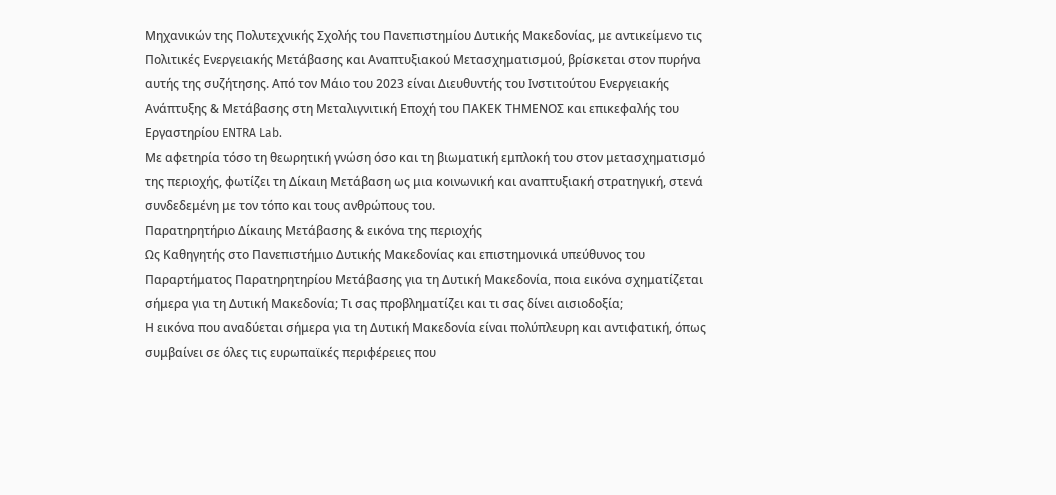Μηχανικών της Πολυτεχνικής Σχολής του Πανεπιστημίου Δυτικής Μακεδονίας, με αντικείμενο τις Πολιτικές Ενεργειακής Μετάβασης και Αναπτυξιακού Μετασχηματισμού, βρίσκεται στον πυρήνα αυτής της συζήτησης. Από τον Μάιο του 2023 είναι Διευθυντής του Ινστιτούτου Ενεργειακής Ανάπτυξης & Μετάβασης στη Μεταλιγνιτική Εποχή του ΠΑΚΕΚ ΤΗΜΕΝΟΣ και επικεφαλής του Εργαστηρίου ENTRA Lab.
Με αφετηρία τόσο τη θεωρητική γνώση όσο και τη βιωματική εμπλοκή του στον μετασχηματισμό της περιοχής, φωτίζει τη Δίκαιη Μετάβαση ως μια κοινωνική και αναπτυξιακή στρατηγική, στενά συνδεδεμένη με τον τόπο και τους ανθρώπους του.
Παρατηρητήριο Δίκαιης Μετάβασης & εικόνα της περιοχής
Ως Καθηγητής στο Πανεπιστήμιο Δυτικής Μακεδονίας και επιστημονικά υπεύθυνος του Παραρτήματος Παρατηρητηρίου Μετάβασης για τη Δυτική Μακεδονία, ποια εικόνα σχηματίζεται σήμερα για τη Δυτική Μακεδονία; Τι σας προβληματίζει και τι σας δίνει αισιοδοξία;
Η εικόνα που αναδύεται σήμερα για τη Δυτική Μακεδονία είναι πολύπλευρη και αντιφατική, όπως συμβαίνει σε όλες τις ευρωπαϊκές περιφέρειες που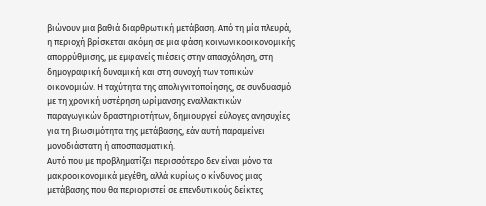βιώνουν μια βαθιά διαρθρωτική μετάβαση. Από τη μία πλευρά, η περιοχή βρίσκεται ακόμη σε μια φάση κοινωνικοοικονομικής απορρύθμισης, με εμφανείς πιέσεις στην απασχόληση, στη δημογραφική δυναμική και στη συνοχή των τοπικών οικονομιών. Η ταχύτητα της απολιγνιτοποίησης, σε συνδυασμό με τη χρονική υστέρηση ωρίμανσης εναλλακτικών παραγωγικών δραστηριοτήτων, δημιουργεί εύλογες ανησυχίες για τη βιωσιμότητα της μετάβασης, εάν αυτή παραμείνει μονοδιάστατη ή αποσπασματική.
Αυτό που με προβληματίζει περισσότερο δεν είναι μόνο τα μακροοικονομικά μεγέθη, αλλά κυρίως ο κίνδυνος μιας μετάβασης που θα περιοριστεί σε επενδυτικούς δείκτες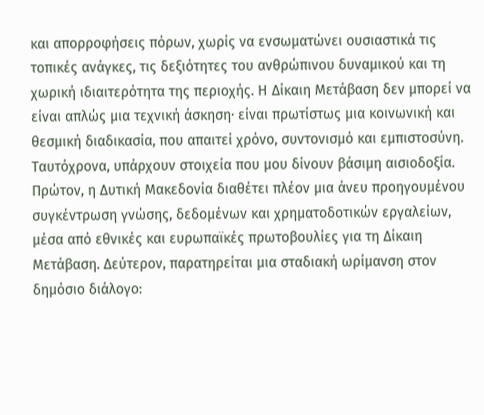και απορροφήσεις πόρων, χωρίς να ενσωματώνει ουσιαστικά τις τοπικές ανάγκες, τις δεξιότητες του ανθρώπινου δυναμικού και τη χωρική ιδιαιτερότητα της περιοχής. Η Δίκαιη Μετάβαση δεν μπορεί να είναι απλώς μια τεχνική άσκηση∙ είναι πρωτίστως μια κοινωνική και θεσμική διαδικασία, που απαιτεί χρόνο, συντονισμό και εμπιστοσύνη.
Ταυτόχρονα, υπάρχουν στοιχεία που μου δίνουν βάσιμη αισιοδοξία. Πρώτον, η Δυτική Μακεδονία διαθέτει πλέον μια άνευ προηγουμένου συγκέντρωση γνώσης, δεδομένων και χρηματοδοτικών εργαλείων, μέσα από εθνικές και ευρωπαϊκές πρωτοβουλίες για τη Δίκαιη Μετάβαση. Δεύτερον, παρατηρείται μια σταδιακή ωρίμανση στον δημόσιο διάλογο: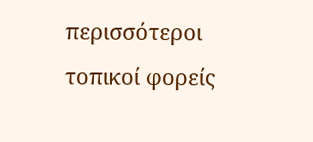περισσότεροι τοπικοί φορείς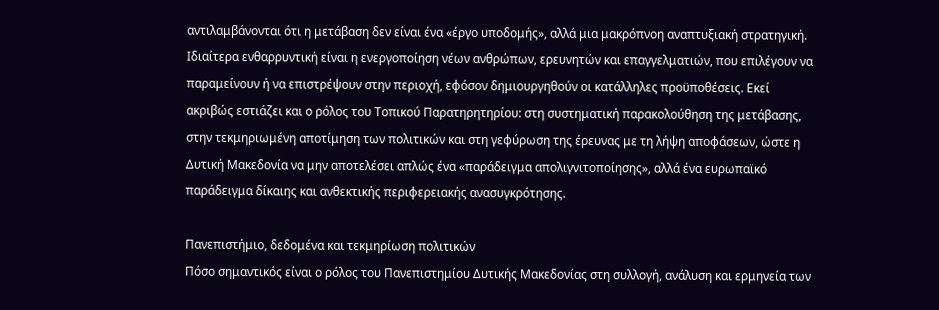αντιλαμβάνονται ότι η μετάβαση δεν είναι ένα «έργο υποδομής», αλλά μια μακρόπνοη αναπτυξιακή στρατηγική.
Ιδιαίτερα ενθαρρυντική είναι η ενεργοποίηση νέων ανθρώπων, ερευνητών και επαγγελματιών, που επιλέγουν να παραμείνουν ή να επιστρέψουν στην περιοχή, εφόσον δημιουργηθούν οι κατάλληλες προϋποθέσεις. Εκεί ακριβώς εστιάζει και ο ρόλος του Τοπικού Παρατηρητηρίου: στη συστηματική παρακολούθηση της μετάβασης, στην τεκμηριωμένη αποτίμηση των πολιτικών και στη γεφύρωση της έρευνας με τη λήψη αποφάσεων, ώστε η Δυτική Μακεδονία να μην αποτελέσει απλώς ένα «παράδειγμα απολιγνιτοποίησης», αλλά ένα ευρωπαϊκό παράδειγμα δίκαιης και ανθεκτικής περιφερειακής ανασυγκρότησης.

Πανεπιστήμιο, δεδομένα και τεκμηρίωση πολιτικών
Πόσο σημαντικός είναι ο ρόλος του Πανεπιστημίου Δυτικής Μακεδονίας στη συλλογή, ανάλυση και ερμηνεία των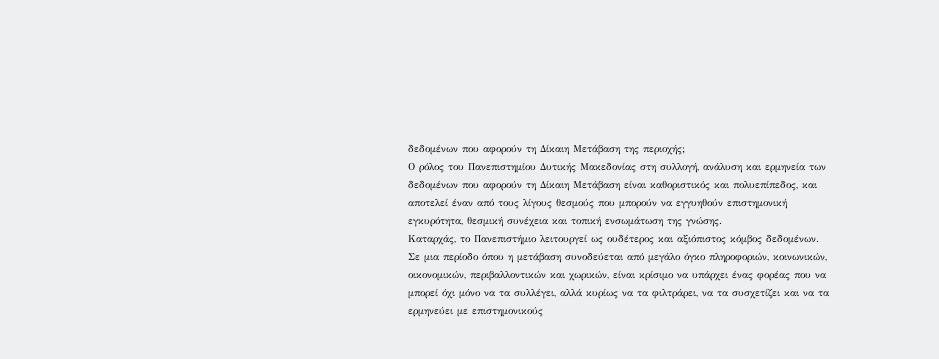δεδομένων που αφορούν τη Δίκαιη Μετάβαση της περιοχής;
Ο ρόλος του Πανεπιστημίου Δυτικής Μακεδονίας στη συλλογή, ανάλυση και ερμηνεία των δεδομένων που αφορούν τη Δίκαιη Μετάβαση είναι καθοριστικός και πολυεπίπεδος, και αποτελεί έναν από τους λίγους θεσμούς που μπορούν να εγγυηθούν επιστημονική εγκυρότητα, θεσμική συνέχεια και τοπική ενσωμάτωση της γνώσης.
Καταρχάς, το Πανεπιστήμιο λειτουργεί ως ουδέτερος και αξιόπιστος κόμβος δεδομένων. Σε μια περίοδο όπου η μετάβαση συνοδεύεται από μεγάλο όγκο πληροφοριών, κοινωνικών, οικονομικών, περιβαλλοντικών και χωρικών, είναι κρίσιμο να υπάρχει ένας φορέας που να μπορεί όχι μόνο να τα συλλέγει, αλλά κυρίως να τα φιλτράρει, να τα συσχετίζει και να τα ερμηνεύει με επιστημονικούς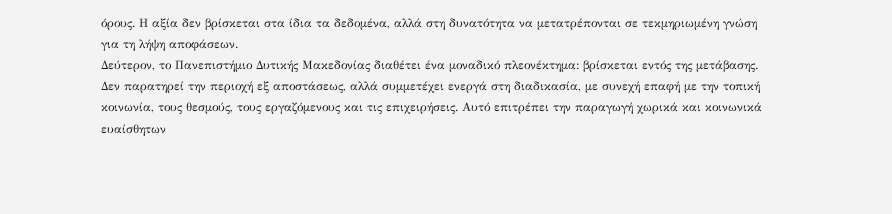όρους. Η αξία δεν βρίσκεται στα ίδια τα δεδομένα, αλλά στη δυνατότητα να μετατρέπονται σε τεκμηριωμένη γνώση για τη λήψη αποφάσεων.
Δεύτερον, το Πανεπιστήμιο Δυτικής Μακεδονίας διαθέτει ένα μοναδικό πλεονέκτημα: βρίσκεται εντός της μετάβασης. Δεν παρατηρεί την περιοχή εξ αποστάσεως, αλλά συμμετέχει ενεργά στη διαδικασία, με συνεχή επαφή με την τοπική κοινωνία, τους θεσμούς, τους εργαζόμενους και τις επιχειρήσεις. Αυτό επιτρέπει την παραγωγή χωρικά και κοινωνικά ευαίσθητων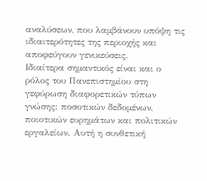αναλύσεων, που λαμβάνουν υπόψη τις ιδιαιτερότητες της περιοχής και αποφεύγουν γενικεύσεις.
Ιδιαίτερα σημαντικός είναι και ο ρόλος του Πανεπιστημίου στη γεφύρωση διαφορετικών τύπων γνώσης: ποσοτικών δεδομένων, ποιοτικών ευρημάτων και πολιτικών εργαλείων. Αυτή η συνθετική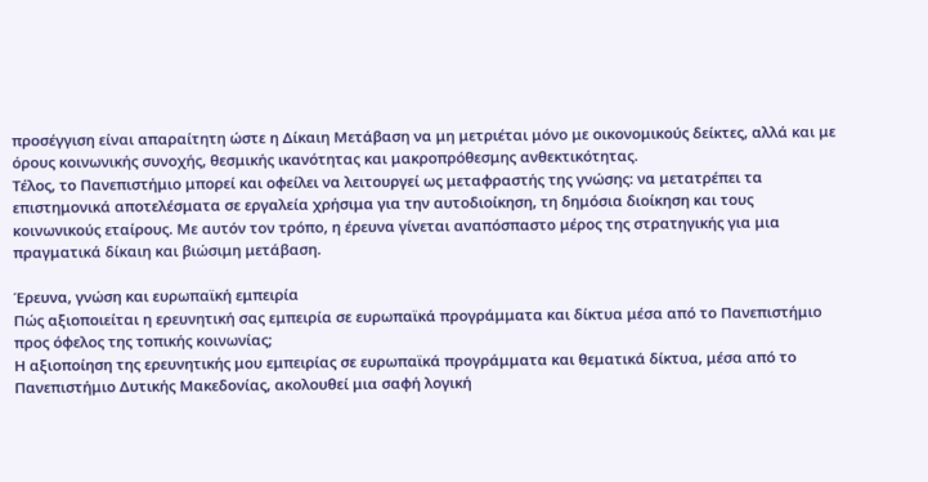προσέγγιση είναι απαραίτητη ώστε η Δίκαιη Μετάβαση να μη μετριέται μόνο με οικονομικούς δείκτες, αλλά και με όρους κοινωνικής συνοχής, θεσμικής ικανότητας και μακροπρόθεσμης ανθεκτικότητας.
Τέλος, το Πανεπιστήμιο μπορεί και οφείλει να λειτουργεί ως μεταφραστής της γνώσης: να μετατρέπει τα επιστημονικά αποτελέσματα σε εργαλεία χρήσιμα για την αυτοδιοίκηση, τη δημόσια διοίκηση και τους κοινωνικούς εταίρους. Με αυτόν τον τρόπο, η έρευνα γίνεται αναπόσπαστο μέρος της στρατηγικής για μια πραγματικά δίκαιη και βιώσιμη μετάβαση.

Έρευνα, γνώση και ευρωπαϊκή εμπειρία
Πώς αξιοποιείται η ερευνητική σας εμπειρία σε ευρωπαϊκά προγράμματα και δίκτυα μέσα από το Πανεπιστήμιο προς όφελος της τοπικής κοινωνίας;
Η αξιοποίηση της ερευνητικής μου εμπειρίας σε ευρωπαϊκά προγράμματα και θεματικά δίκτυα, μέσα από το Πανεπιστήμιο Δυτικής Μακεδονίας, ακολουθεί μια σαφή λογική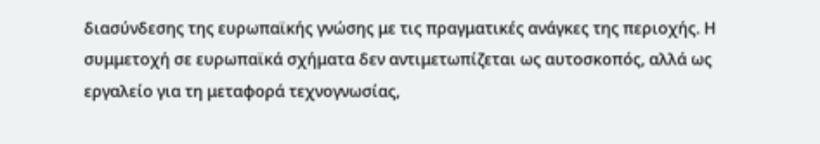διασύνδεσης της ευρωπαϊκής γνώσης με τις πραγματικές ανάγκες της περιοχής. Η συμμετοχή σε ευρωπαϊκά σχήματα δεν αντιμετωπίζεται ως αυτοσκοπός, αλλά ως εργαλείο για τη μεταφορά τεχνογνωσίας,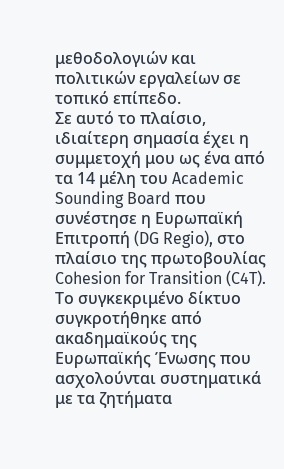μεθοδολογιών και πολιτικών εργαλείων σε τοπικό επίπεδο.
Σε αυτό το πλαίσιο, ιδιαίτερη σημασία έχει η συμμετοχή μου ως ένα από τα 14 μέλη του Academic Sounding Board που συνέστησε η Ευρωπαϊκή Επιτροπή (DG Regio), στο πλαίσιο της πρωτοβουλίας Cohesion for Transition (C4T). Το συγκεκριμένο δίκτυο συγκροτήθηκε από ακαδημαϊκούς της Ευρωπαϊκής Ένωσης που ασχολούνται συστηματικά με τα ζητήματα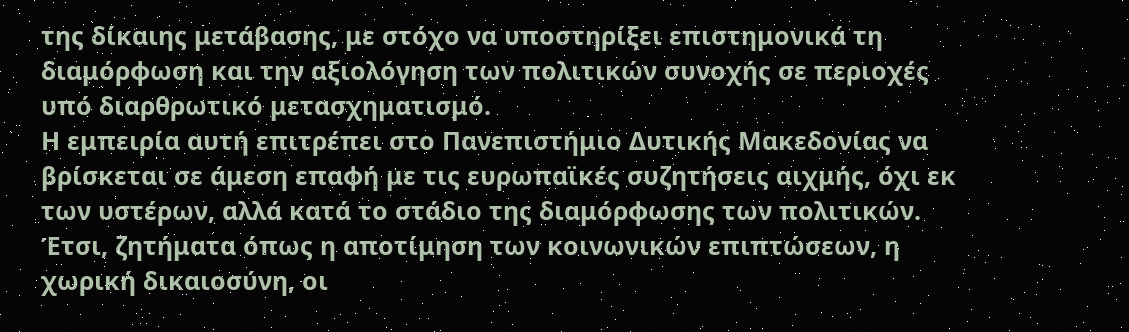της δίκαιης μετάβασης, με στόχο να υποστηρίξει επιστημονικά τη διαμόρφωση και την αξιολόγηση των πολιτικών συνοχής σε περιοχές υπό διαρθρωτικό μετασχηματισμό.
Η εμπειρία αυτή επιτρέπει στο Πανεπιστήμιο Δυτικής Μακεδονίας να βρίσκεται σε άμεση επαφή με τις ευρωπαϊκές συζητήσεις αιχμής, όχι εκ των υστέρων, αλλά κατά το στάδιο της διαμόρφωσης των πολιτικών. Έτσι, ζητήματα όπως η αποτίμηση των κοινωνικών επιπτώσεων, η χωρική δικαιοσύνη, οι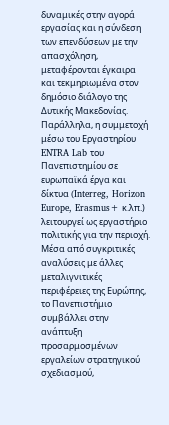δυναμικές στην αγορά εργασίας και η σύνδεση των επενδύσεων με την απασχόληση, μεταφέρονται έγκαιρα και τεκμηριωμένα στον δημόσιο διάλογο της Δυτικής Μακεδονίας.
Παράλληλα, η συμμετοχή μέσω του Εργαστηρίου ENTRA Lab του Πανεπιστημίου σε ευρωπαϊκά έργα και δίκτυα (Interreg, Horizon Europe, Erasmus+ κ.λπ.) λειτουργεί ως εργαστήριο πολιτικής για την περιοχή. Μέσα από συγκριτικές αναλύσεις με άλλες μεταλιγνιτικές περιφέρειες της Ευρώπης, το Πανεπιστήμιο συμβάλλει στην ανάπτυξη προσαρμοσμένων εργαλείων στρατηγικού σχεδιασμού,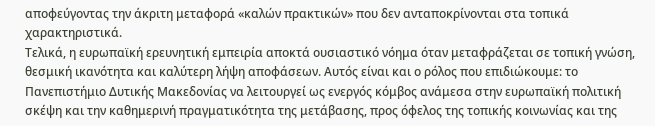αποφεύγοντας την άκριτη μεταφορά «καλών πρακτικών» που δεν ανταποκρίνονται στα τοπικά χαρακτηριστικά.
Τελικά, η ευρωπαϊκή ερευνητική εμπειρία αποκτά ουσιαστικό νόημα όταν μεταφράζεται σε τοπική γνώση, θεσμική ικανότητα και καλύτερη λήψη αποφάσεων. Αυτός είναι και ο ρόλος που επιδιώκουμε: το Πανεπιστήμιο Δυτικής Μακεδονίας να λειτουργεί ως ενεργός κόμβος ανάμεσα στην ευρωπαϊκή πολιτική σκέψη και την καθημερινή πραγματικότητα της μετάβασης, προς όφελος της τοπικής κοινωνίας και της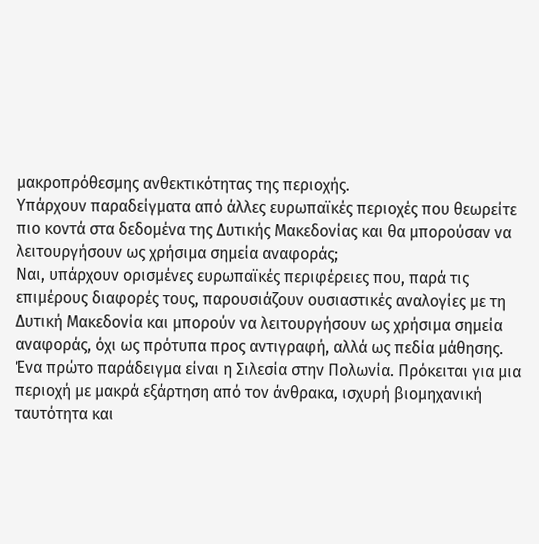μακροπρόθεσμης ανθεκτικότητας της περιοχής.
Υπάρχουν παραδείγματα από άλλες ευρωπαϊκές περιοχές που θεωρείτε πιο κοντά στα δεδομένα της Δυτικής Μακεδονίας και θα μπορούσαν να λειτουργήσουν ως χρήσιμα σημεία αναφοράς;
Ναι, υπάρχουν ορισμένες ευρωπαϊκές περιφέρειες που, παρά τις επιμέρους διαφορές τους, παρουσιάζουν ουσιαστικές αναλογίες με τη Δυτική Μακεδονία και μπορούν να λειτουργήσουν ως χρήσιμα σημεία αναφοράς, όχι ως πρότυπα προς αντιγραφή, αλλά ως πεδία μάθησης.
Ένα πρώτο παράδειγμα είναι η Σιλεσία στην Πολωνία. Πρόκειται για μια περιοχή με μακρά εξάρτηση από τον άνθρακα, ισχυρή βιομηχανική ταυτότητα και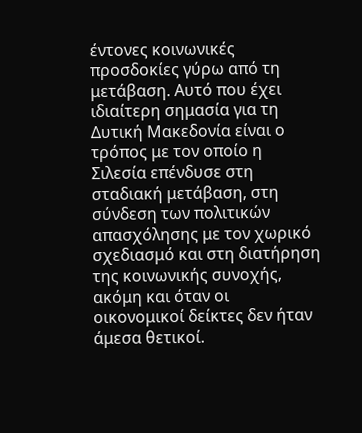έντονες κοινωνικές προσδοκίες γύρω από τη μετάβαση. Αυτό που έχει ιδιαίτερη σημασία για τη Δυτική Μακεδονία είναι ο τρόπος με τον οποίο η Σιλεσία επένδυσε στη σταδιακή μετάβαση, στη σύνδεση των πολιτικών απασχόλησης με τον χωρικό σχεδιασμό και στη διατήρηση της κοινωνικής συνοχής, ακόμη και όταν οι οικονομικοί δείκτες δεν ήταν άμεσα θετικοί.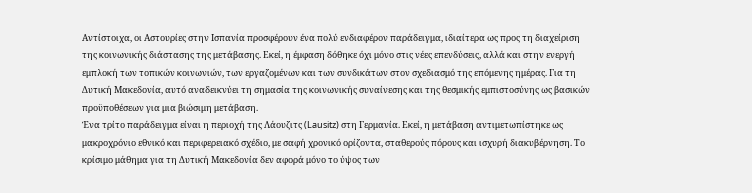Αντίστοιχα, οι Αστουρίες στην Ισπανία προσφέρουν ένα πολύ ενδιαφέρον παράδειγμα, ιδιαίτερα ως προς τη διαχείριση της κοινωνικής διάστασης της μετάβασης. Εκεί, η έμφαση δόθηκε όχι μόνο στις νέες επενδύσεις, αλλά και στην ενεργή εμπλοκή των τοπικών κοινωνιών, των εργαζομένων και των συνδικάτων στον σχεδιασμό της επόμενης ημέρας. Για τη Δυτική Μακεδονία, αυτό αναδεικνύει τη σημασία της κοινωνικής συναίνεσης και της θεσμικής εμπιστοσύνης ως βασικών προϋποθέσεων για μια βιώσιμη μετάβαση.
Ένα τρίτο παράδειγμα είναι η περιοχή της Λάουζιτς (Lausitz) στη Γερμανία. Εκεί, η μετάβαση αντιμετωπίστηκε ως μακροχρόνιο εθνικό και περιφερειακό σχέδιο, με σαφή χρονικό ορίζοντα, σταθερούς πόρους και ισχυρή διακυβέρνηση. Το κρίσιμο μάθημα για τη Δυτική Μακεδονία δεν αφορά μόνο το ύψος των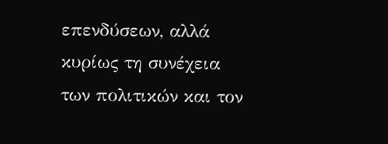επενδύσεων, αλλά κυρίως τη συνέχεια των πολιτικών και τον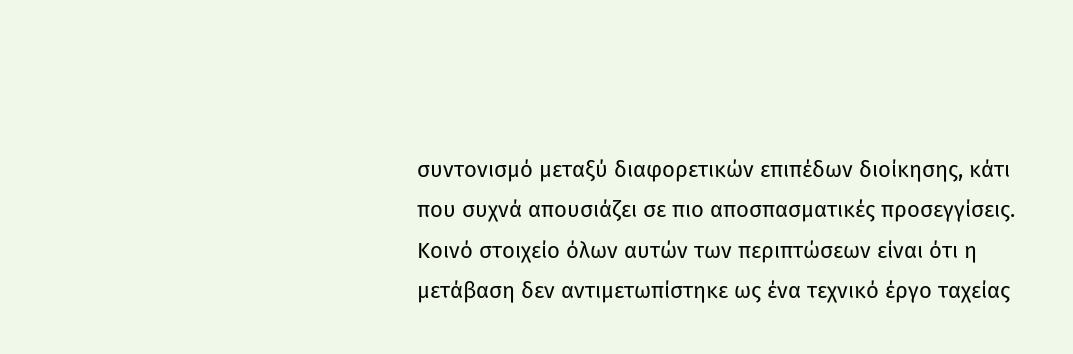συντονισμό μεταξύ διαφορετικών επιπέδων διοίκησης, κάτι που συχνά απουσιάζει σε πιο αποσπασματικές προσεγγίσεις.
Κοινό στοιχείο όλων αυτών των περιπτώσεων είναι ότι η μετάβαση δεν αντιμετωπίστηκε ως ένα τεχνικό έργο ταχείας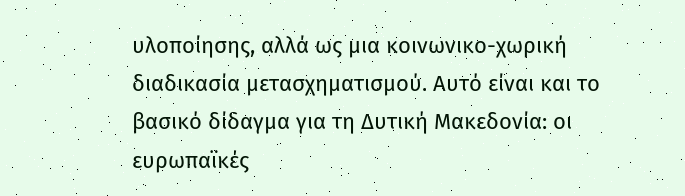υλοποίησης, αλλά ως μια κοινωνικο-χωρική διαδικασία μετασχηματισμού. Αυτό είναι και το βασικό δίδαγμα για τη Δυτική Μακεδονία: οι ευρωπαϊκές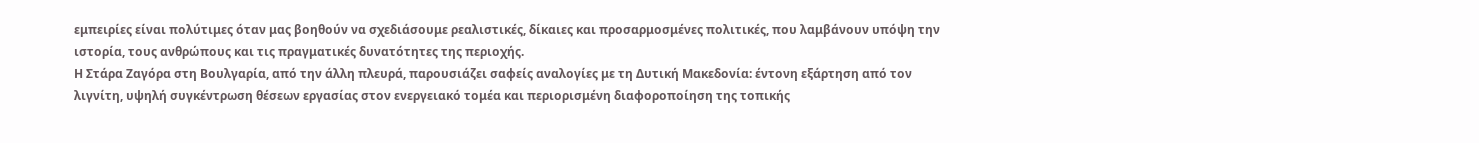εμπειρίες είναι πολύτιμες όταν μας βοηθούν να σχεδιάσουμε ρεαλιστικές, δίκαιες και προσαρμοσμένες πολιτικές, που λαμβάνουν υπόψη την ιστορία, τους ανθρώπους και τις πραγματικές δυνατότητες της περιοχής.
Η Στάρα Ζαγόρα στη Βουλγαρία, από την άλλη πλευρά, παρουσιάζει σαφείς αναλογίες με τη Δυτική Μακεδονία: έντονη εξάρτηση από τον λιγνίτη, υψηλή συγκέντρωση θέσεων εργασίας στον ενεργειακό τομέα και περιορισμένη διαφοροποίηση της τοπικής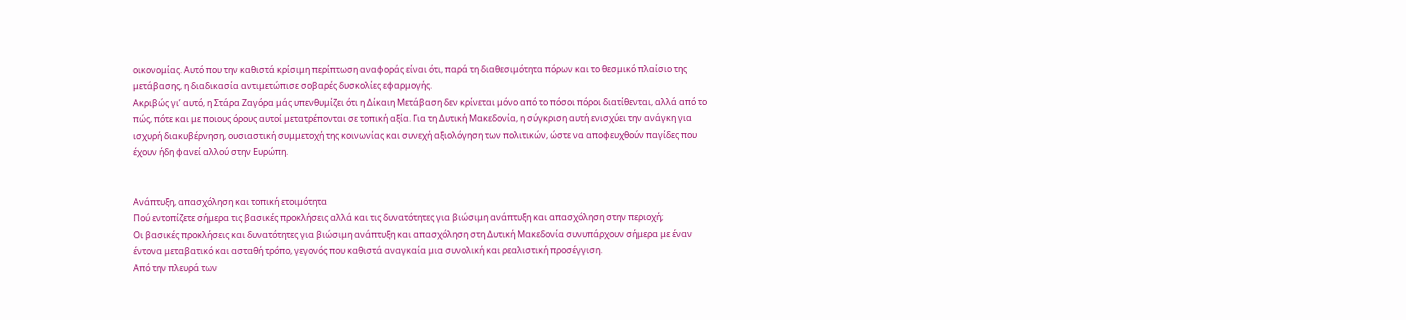οικονομίας. Αυτό που την καθιστά κρίσιμη περίπτωση αναφοράς είναι ότι, παρά τη διαθεσιμότητα πόρων και το θεσμικό πλαίσιο της μετάβασης, η διαδικασία αντιμετώπισε σοβαρές δυσκολίες εφαρμογής.
Ακριβώς γι’ αυτό, η Στάρα Ζαγόρα μάς υπενθυμίζει ότι η Δίκαιη Μετάβαση δεν κρίνεται μόνο από το πόσοι πόροι διατίθενται, αλλά από το πώς, πότε και με ποιους όρους αυτοί μετατρέπονται σε τοπική αξία. Για τη Δυτική Μακεδονία, η σύγκριση αυτή ενισχύει την ανάγκη για ισχυρή διακυβέρνηση, ουσιαστική συμμετοχή της κοινωνίας και συνεχή αξιολόγηση των πολιτικών, ώστε να αποφευχθούν παγίδες που έχουν ήδη φανεί αλλού στην Ευρώπη.


Ανάπτυξη, απασχόληση και τοπική ετοιμότητα
Πού εντοπίζετε σήμερα τις βασικές προκλήσεις αλλά και τις δυνατότητες για βιώσιμη ανάπτυξη και απασχόληση στην περιοχή;
Οι βασικές προκλήσεις και δυνατότητες για βιώσιμη ανάπτυξη και απασχόληση στη Δυτική Μακεδονία συνυπάρχουν σήμερα με έναν έντονα μεταβατικό και ασταθή τρόπο, γεγονός που καθιστά αναγκαία μια συνολική και ρεαλιστική προσέγγιση.
Από την πλευρά των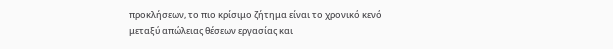προκλήσεων, το πιο κρίσιμο ζήτημα είναι το χρονικό κενό μεταξύ απώλειας θέσεων εργασίας και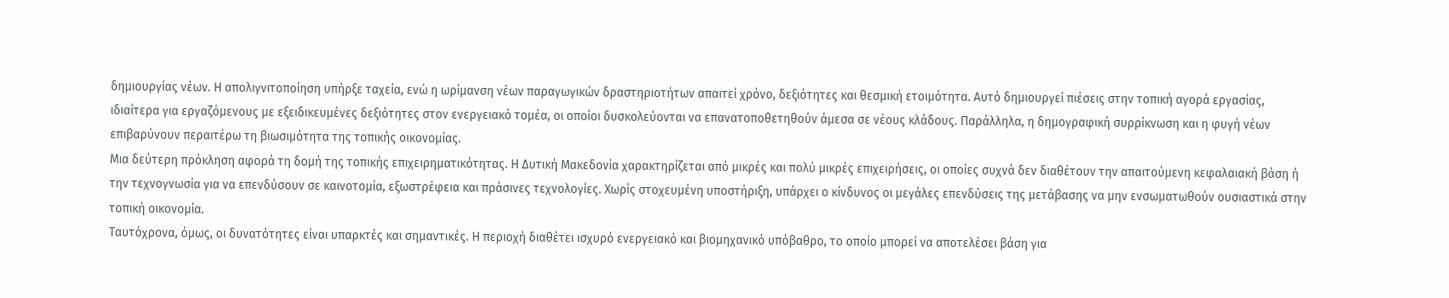δημιουργίας νέων. Η απολιγνιτοποίηση υπήρξε ταχεία, ενώ η ωρίμανση νέων παραγωγικών δραστηριοτήτων απαιτεί χρόνο, δεξιότητες και θεσμική ετοιμότητα. Αυτό δημιουργεί πιέσεις στην τοπική αγορά εργασίας, ιδιαίτερα για εργαζόμενους με εξειδικευμένες δεξιότητες στον ενεργειακό τομέα, οι οποίοι δυσκολεύονται να επανατοποθετηθούν άμεσα σε νέους κλάδους. Παράλληλα, η δημογραφική συρρίκνωση και η φυγή νέων επιβαρύνουν περαιτέρω τη βιωσιμότητα της τοπικής οικονομίας.
Μια δεύτερη πρόκληση αφορά τη δομή της τοπικής επιχειρηματικότητας. Η Δυτική Μακεδονία χαρακτηρίζεται από μικρές και πολύ μικρές επιχειρήσεις, οι οποίες συχνά δεν διαθέτουν την απαιτούμενη κεφαλαιακή βάση ή την τεχνογνωσία για να επενδύσουν σε καινοτομία, εξωστρέφεια και πράσινες τεχνολογίες. Χωρίς στοχευμένη υποστήριξη, υπάρχει ο κίνδυνος οι μεγάλες επενδύσεις της μετάβασης να μην ενσωματωθούν ουσιαστικά στην τοπική οικονομία.
Ταυτόχρονα, όμως, οι δυνατότητες είναι υπαρκτές και σημαντικές. Η περιοχή διαθέτει ισχυρό ενεργειακό και βιομηχανικό υπόβαθρο, το οποίο μπορεί να αποτελέσει βάση για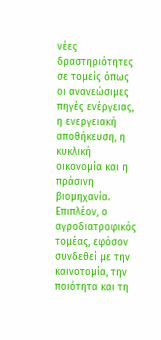νέες δραστηριότητες σε τομείς όπως οι ανανεώσιμες πηγές ενέργειας, η ενεργειακή αποθήκευση, η κυκλική οικονομία και η πράσινη βιομηχανία. Επιπλέον, ο αγροδιατροφικός τομέας, εφόσον συνδεθεί με την καινοτομία, την ποιότητα και τη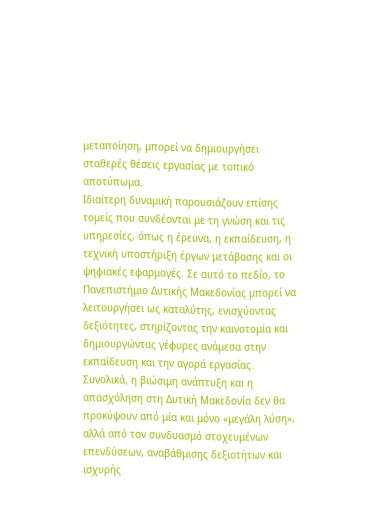μεταποίηση, μπορεί να δημιουργήσει σταθερές θέσεις εργασίας με τοπικό αποτύπωμα.
Ιδιαίτερη δυναμική παρουσιάζουν επίσης τομείς που συνδέονται με τη γνώση και τις υπηρεσίες, όπως η έρευνα, η εκπαίδευση, η τεχνική υποστήριξη έργων μετάβασης και οι ψηφιακές εφαρμογές. Σε αυτό το πεδίο, το Πανεπιστήμιο Δυτικής Μακεδονίας μπορεί να λειτουργήσει ως καταλύτης, ενισχύοντας δεξιότητες, στηρίζοντας την καινοτομία και δημιουργώντας γέφυρες ανάμεσα στην εκπαίδευση και την αγορά εργασίας.
Συνολικά, η βιώσιμη ανάπτυξη και η απασχόληση στη Δυτική Μακεδονία δεν θα προκύψουν από μία και μόνο «μεγάλη λύση», αλλά από τον συνδυασμό στοχευμένων επενδύσεων, αναβάθμισης δεξιοτήτων και ισχυρής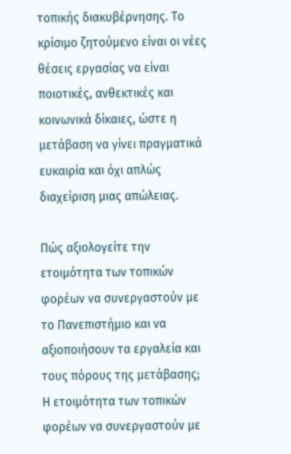τοπικής διακυβέρνησης. Το κρίσιμο ζητούμενο είναι οι νέες θέσεις εργασίας να είναι ποιοτικές, ανθεκτικές και κοινωνικά δίκαιες, ώστε η μετάβαση να γίνει πραγματικά ευκαιρία και όχι απλώς διαχείριση μιας απώλειας.

Πώς αξιολογείτε την ετοιμότητα των τοπικών φορέων να συνεργαστούν με το Πανεπιστήμιο και να αξιοποιήσουν τα εργαλεία και τους πόρους της μετάβασης;
Η ετοιμότητα των τοπικών φορέων να συνεργαστούν με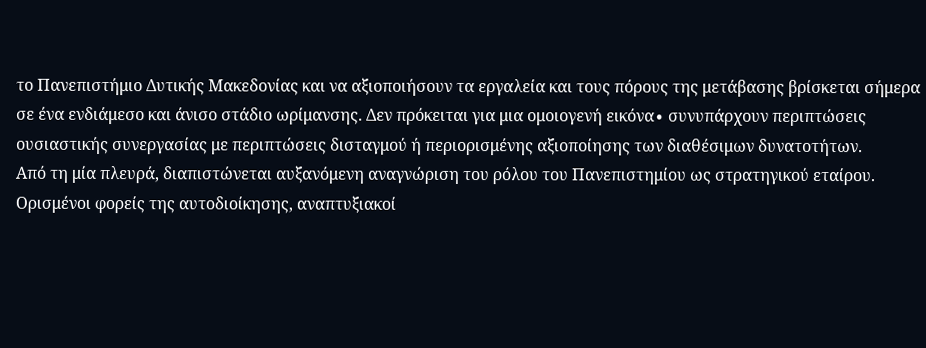το Πανεπιστήμιο Δυτικής Μακεδονίας και να αξιοποιήσουν τα εργαλεία και τους πόρους της μετάβασης βρίσκεται σήμερα σε ένα ενδιάμεσο και άνισο στάδιο ωρίμανσης. Δεν πρόκειται για μια ομοιογενή εικόνα∙ συνυπάρχουν περιπτώσεις ουσιαστικής συνεργασίας με περιπτώσεις δισταγμού ή περιορισμένης αξιοποίησης των διαθέσιμων δυνατοτήτων.
Από τη μία πλευρά, διαπιστώνεται αυξανόμενη αναγνώριση του ρόλου του Πανεπιστημίου ως στρατηγικού εταίρου. Ορισμένοι φορείς της αυτοδιοίκησης, αναπτυξιακοί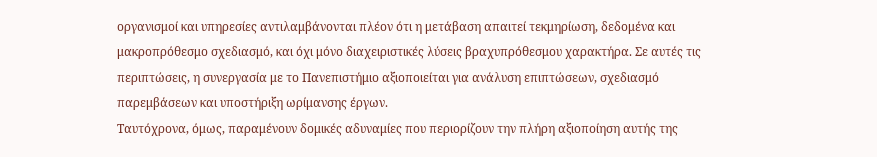οργανισμοί και υπηρεσίες αντιλαμβάνονται πλέον ότι η μετάβαση απαιτεί τεκμηρίωση, δεδομένα και μακροπρόθεσμο σχεδιασμό, και όχι μόνο διαχειριστικές λύσεις βραχυπρόθεσμου χαρακτήρα. Σε αυτές τις περιπτώσεις, η συνεργασία με το Πανεπιστήμιο αξιοποιείται για ανάλυση επιπτώσεων, σχεδιασμό παρεμβάσεων και υποστήριξη ωρίμανσης έργων.
Ταυτόχρονα, όμως, παραμένουν δομικές αδυναμίες που περιορίζουν την πλήρη αξιοποίηση αυτής της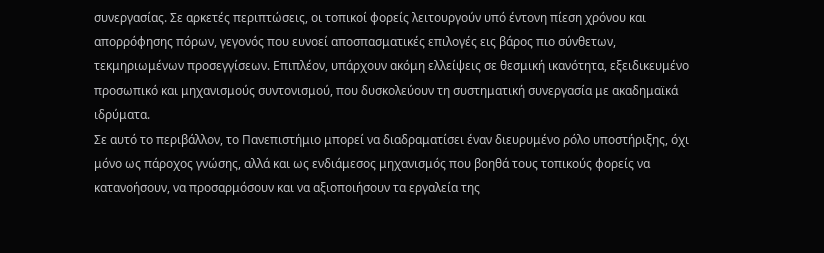συνεργασίας. Σε αρκετές περιπτώσεις, οι τοπικοί φορείς λειτουργούν υπό έντονη πίεση χρόνου και απορρόφησης πόρων, γεγονός που ευνοεί αποσπασματικές επιλογές εις βάρος πιο σύνθετων, τεκμηριωμένων προσεγγίσεων. Επιπλέον, υπάρχουν ακόμη ελλείψεις σε θεσμική ικανότητα, εξειδικευμένο προσωπικό και μηχανισμούς συντονισμού, που δυσκολεύουν τη συστηματική συνεργασία με ακαδημαϊκά ιδρύματα.
Σε αυτό το περιβάλλον, το Πανεπιστήμιο μπορεί να διαδραματίσει έναν διευρυμένο ρόλο υποστήριξης, όχι μόνο ως πάροχος γνώσης, αλλά και ως ενδιάμεσος μηχανισμός που βοηθά τους τοπικούς φορείς να κατανοήσουν, να προσαρμόσουν και να αξιοποιήσουν τα εργαλεία της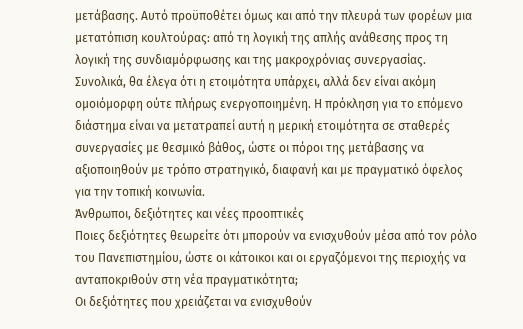μετάβασης. Αυτό προϋποθέτει όμως και από την πλευρά των φορέων μια μετατόπιση κουλτούρας: από τη λογική της απλής ανάθεσης προς τη λογική της συνδιαμόρφωσης και της μακροχρόνιας συνεργασίας.
Συνολικά, θα έλεγα ότι η ετοιμότητα υπάρχει, αλλά δεν είναι ακόμη ομοιόμορφη ούτε πλήρως ενεργοποιημένη. Η πρόκληση για το επόμενο διάστημα είναι να μετατραπεί αυτή η μερική ετοιμότητα σε σταθερές συνεργασίες με θεσμικό βάθος, ώστε οι πόροι της μετάβασης να αξιοποιηθούν με τρόπο στρατηγικό, διαφανή και με πραγματικό όφελος για την τοπική κοινωνία.
Άνθρωποι, δεξιότητες και νέες προοπτικές
Ποιες δεξιότητες θεωρείτε ότι μπορούν να ενισχυθούν μέσα από τον ρόλο του Πανεπιστημίου, ώστε οι κάτοικοι και οι εργαζόμενοι της περιοχής να ανταποκριθούν στη νέα πραγματικότητα;
Οι δεξιότητες που χρειάζεται να ενισχυθούν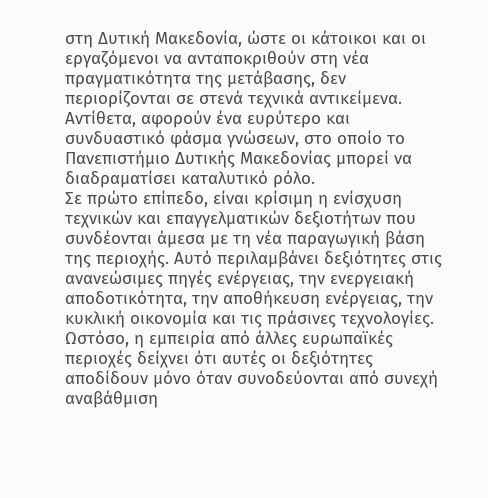στη Δυτική Μακεδονία, ώστε οι κάτοικοι και οι εργαζόμενοι να ανταποκριθούν στη νέα πραγματικότητα της μετάβασης, δεν περιορίζονται σε στενά τεχνικά αντικείμενα. Αντίθετα, αφορούν ένα ευρύτερο και συνδυαστικό φάσμα γνώσεων, στο οποίο το Πανεπιστήμιο Δυτικής Μακεδονίας μπορεί να διαδραματίσει καταλυτικό ρόλο.
Σε πρώτο επίπεδο, είναι κρίσιμη η ενίσχυση τεχνικών και επαγγελματικών δεξιοτήτων που συνδέονται άμεσα με τη νέα παραγωγική βάση της περιοχής. Αυτό περιλαμβάνει δεξιότητες στις ανανεώσιμες πηγές ενέργειας, την ενεργειακή αποδοτικότητα, την αποθήκευση ενέργειας, την κυκλική οικονομία και τις πράσινες τεχνολογίες. Ωστόσο, η εμπειρία από άλλες ευρωπαϊκές περιοχές δείχνει ότι αυτές οι δεξιότητες αποδίδουν μόνο όταν συνοδεύονται από συνεχή αναβάθμιση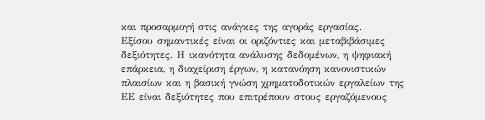και προσαρμογή στις ανάγκες της αγοράς εργασίας.
Εξίσου σημαντικές είναι οι οριζόντιες και μεταβιβάσιμες δεξιότητες. Η ικανότητα ανάλυσης δεδομένων, η ψηφιακή επάρκεια, η διαχείριση έργων, η κατανόηση κανονιστικών πλαισίων και η βασική γνώση χρηματοδοτικών εργαλείων της ΕΕ είναι δεξιότητες που επιτρέπουν στους εργαζόμενους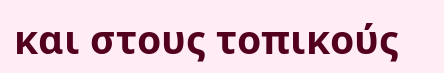και στους τοπικούς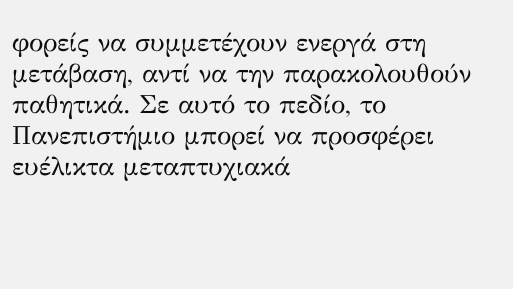φορείς να συμμετέχουν ενεργά στη μετάβαση, αντί να την παρακολουθούν παθητικά. Σε αυτό το πεδίο, το Πανεπιστήμιο μπορεί να προσφέρει ευέλικτα μεταπτυχιακά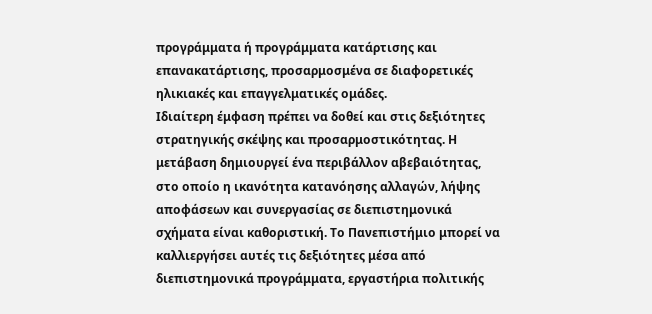προγράμματα ή προγράμματα κατάρτισης και επανακατάρτισης, προσαρμοσμένα σε διαφορετικές ηλικιακές και επαγγελματικές ομάδες.
Ιδιαίτερη έμφαση πρέπει να δοθεί και στις δεξιότητες στρατηγικής σκέψης και προσαρμοστικότητας. Η μετάβαση δημιουργεί ένα περιβάλλον αβεβαιότητας, στο οποίο η ικανότητα κατανόησης αλλαγών, λήψης αποφάσεων και συνεργασίας σε διεπιστημονικά σχήματα είναι καθοριστική. Το Πανεπιστήμιο μπορεί να καλλιεργήσει αυτές τις δεξιότητες μέσα από διεπιστημονικά προγράμματα, εργαστήρια πολιτικής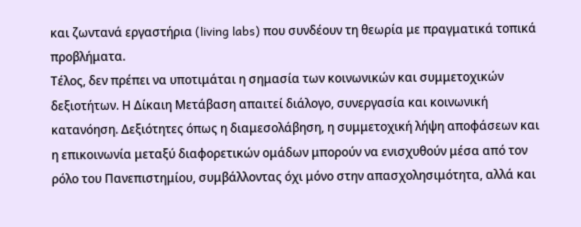και ζωντανά εργαστήρια (living labs) που συνδέουν τη θεωρία με πραγματικά τοπικά προβλήματα.
Τέλος, δεν πρέπει να υποτιμάται η σημασία των κοινωνικών και συμμετοχικών δεξιοτήτων. Η Δίκαιη Μετάβαση απαιτεί διάλογο, συνεργασία και κοινωνική κατανόηση. Δεξιότητες όπως η διαμεσολάβηση, η συμμετοχική λήψη αποφάσεων και η επικοινωνία μεταξύ διαφορετικών ομάδων μπορούν να ενισχυθούν μέσα από τον ρόλο του Πανεπιστημίου, συμβάλλοντας όχι μόνο στην απασχολησιμότητα, αλλά και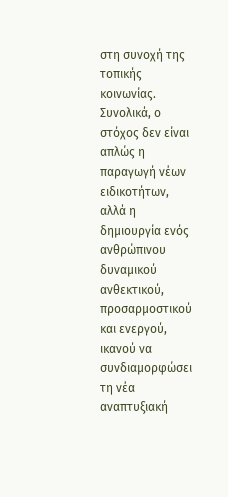στη συνοχή της τοπικής κοινωνίας.
Συνολικά, ο στόχος δεν είναι απλώς η παραγωγή νέων ειδικοτήτων, αλλά η δημιουργία ενός ανθρώπινου δυναμικού ανθεκτικού, προσαρμοστικού και ενεργού, ικανού να συνδιαμορφώσει τη νέα αναπτυξιακή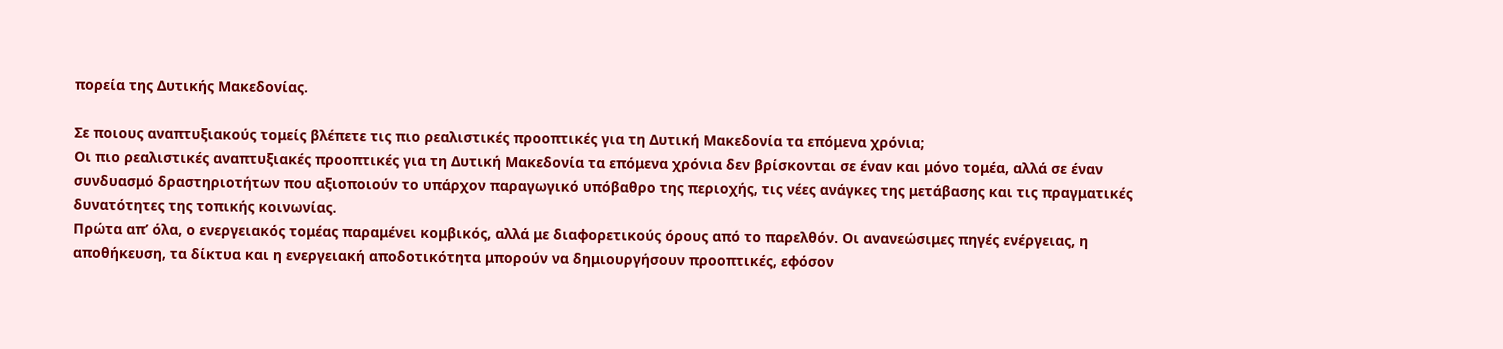πορεία της Δυτικής Μακεδονίας.

Σε ποιους αναπτυξιακούς τομείς βλέπετε τις πιο ρεαλιστικές προοπτικές για τη Δυτική Μακεδονία τα επόμενα χρόνια;
Οι πιο ρεαλιστικές αναπτυξιακές προοπτικές για τη Δυτική Μακεδονία τα επόμενα χρόνια δεν βρίσκονται σε έναν και μόνο τομέα, αλλά σε έναν συνδυασμό δραστηριοτήτων που αξιοποιούν το υπάρχον παραγωγικό υπόβαθρο της περιοχής, τις νέες ανάγκες της μετάβασης και τις πραγματικές δυνατότητες της τοπικής κοινωνίας.
Πρώτα απ’ όλα, ο ενεργειακός τομέας παραμένει κομβικός, αλλά με διαφορετικούς όρους από το παρελθόν. Οι ανανεώσιμες πηγές ενέργειας, η αποθήκευση, τα δίκτυα και η ενεργειακή αποδοτικότητα μπορούν να δημιουργήσουν προοπτικές, εφόσον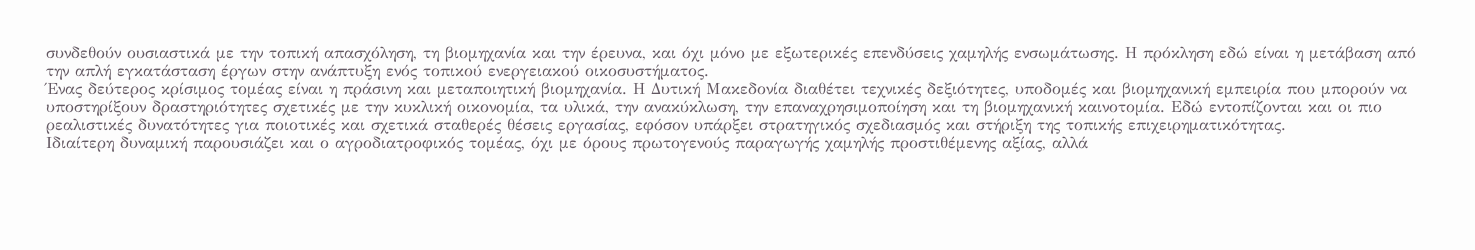συνδεθούν ουσιαστικά με την τοπική απασχόληση, τη βιομηχανία και την έρευνα, και όχι μόνο με εξωτερικές επενδύσεις χαμηλής ενσωμάτωσης. Η πρόκληση εδώ είναι η μετάβαση από την απλή εγκατάσταση έργων στην ανάπτυξη ενός τοπικού ενεργειακού οικοσυστήματος.
Ένας δεύτερος κρίσιμος τομέας είναι η πράσινη και μεταποιητική βιομηχανία. Η Δυτική Μακεδονία διαθέτει τεχνικές δεξιότητες, υποδομές και βιομηχανική εμπειρία που μπορούν να υποστηρίξουν δραστηριότητες σχετικές με την κυκλική οικονομία, τα υλικά, την ανακύκλωση, την επαναχρησιμοποίηση και τη βιομηχανική καινοτομία. Εδώ εντοπίζονται και οι πιο ρεαλιστικές δυνατότητες για ποιοτικές και σχετικά σταθερές θέσεις εργασίας, εφόσον υπάρξει στρατηγικός σχεδιασμός και στήριξη της τοπικής επιχειρηματικότητας.
Ιδιαίτερη δυναμική παρουσιάζει και ο αγροδιατροφικός τομέας, όχι με όρους πρωτογενούς παραγωγής χαμηλής προστιθέμενης αξίας, αλλά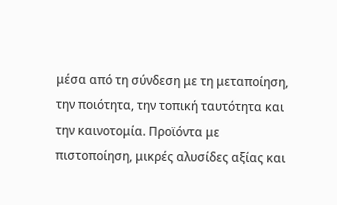μέσα από τη σύνδεση με τη μεταποίηση, την ποιότητα, την τοπική ταυτότητα και την καινοτομία. Προϊόντα με πιστοποίηση, μικρές αλυσίδες αξίας και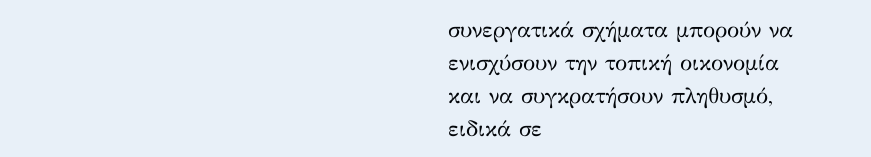συνεργατικά σχήματα μπορούν να ενισχύσουν την τοπική οικονομία και να συγκρατήσουν πληθυσμό, ειδικά σε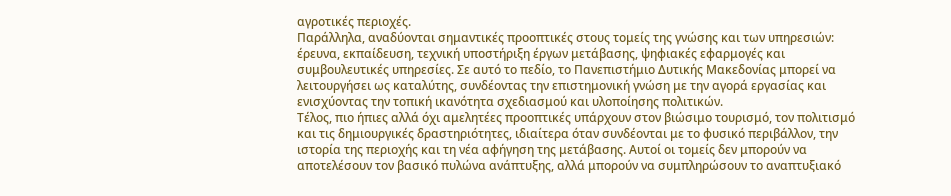αγροτικές περιοχές.
Παράλληλα, αναδύονται σημαντικές προοπτικές στους τομείς της γνώσης και των υπηρεσιών: έρευνα, εκπαίδευση, τεχνική υποστήριξη έργων μετάβασης, ψηφιακές εφαρμογές και συμβουλευτικές υπηρεσίες. Σε αυτό το πεδίο, το Πανεπιστήμιο Δυτικής Μακεδονίας μπορεί να λειτουργήσει ως καταλύτης, συνδέοντας την επιστημονική γνώση με την αγορά εργασίας και ενισχύοντας την τοπική ικανότητα σχεδιασμού και υλοποίησης πολιτικών.
Τέλος, πιο ήπιες αλλά όχι αμελητέες προοπτικές υπάρχουν στον βιώσιμο τουρισμό, τον πολιτισμό και τις δημιουργικές δραστηριότητες, ιδιαίτερα όταν συνδέονται με το φυσικό περιβάλλον, την ιστορία της περιοχής και τη νέα αφήγηση της μετάβασης. Αυτοί οι τομείς δεν μπορούν να αποτελέσουν τον βασικό πυλώνα ανάπτυξης, αλλά μπορούν να συμπληρώσουν το αναπτυξιακό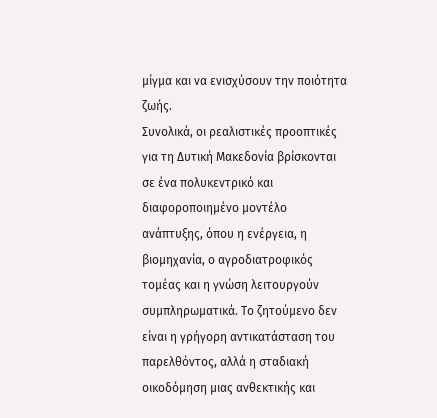μίγμα και να ενισχύσουν την ποιότητα ζωής.
Συνολικά, οι ρεαλιστικές προοπτικές για τη Δυτική Μακεδονία βρίσκονται σε ένα πολυκεντρικό και διαφοροποιημένο μοντέλο ανάπτυξης, όπου η ενέργεια, η βιομηχανία, ο αγροδιατροφικός τομέας και η γνώση λειτουργούν συμπληρωματικά. Το ζητούμενο δεν είναι η γρήγορη αντικατάσταση του παρελθόντος, αλλά η σταδιακή οικοδόμηση μιας ανθεκτικής και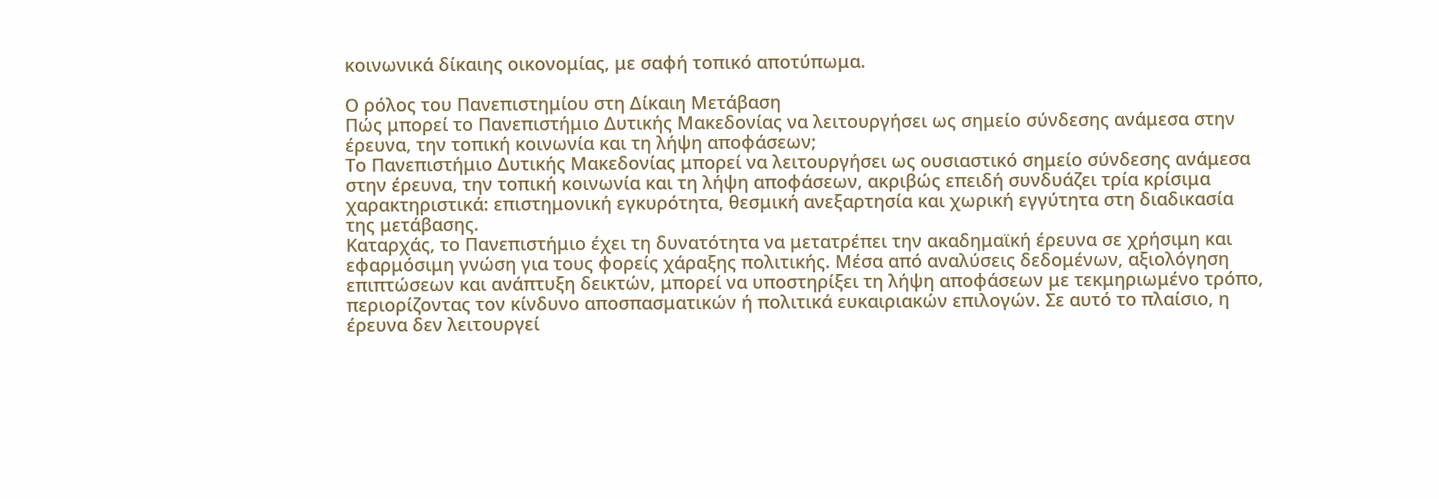κοινωνικά δίκαιης οικονομίας, με σαφή τοπικό αποτύπωμα.

Ο ρόλος του Πανεπιστημίου στη Δίκαιη Μετάβαση
Πώς μπορεί το Πανεπιστήμιο Δυτικής Μακεδονίας να λειτουργήσει ως σημείο σύνδεσης ανάμεσα στην έρευνα, την τοπική κοινωνία και τη λήψη αποφάσεων;
Το Πανεπιστήμιο Δυτικής Μακεδονίας μπορεί να λειτουργήσει ως ουσιαστικό σημείο σύνδεσης ανάμεσα στην έρευνα, την τοπική κοινωνία και τη λήψη αποφάσεων, ακριβώς επειδή συνδυάζει τρία κρίσιμα χαρακτηριστικά: επιστημονική εγκυρότητα, θεσμική ανεξαρτησία και χωρική εγγύτητα στη διαδικασία της μετάβασης.
Καταρχάς, το Πανεπιστήμιο έχει τη δυνατότητα να μετατρέπει την ακαδημαϊκή έρευνα σε χρήσιμη και εφαρμόσιμη γνώση για τους φορείς χάραξης πολιτικής. Μέσα από αναλύσεις δεδομένων, αξιολόγηση επιπτώσεων και ανάπτυξη δεικτών, μπορεί να υποστηρίξει τη λήψη αποφάσεων με τεκμηριωμένο τρόπο, περιορίζοντας τον κίνδυνο αποσπασματικών ή πολιτικά ευκαιριακών επιλογών. Σε αυτό το πλαίσιο, η έρευνα δεν λειτουργεί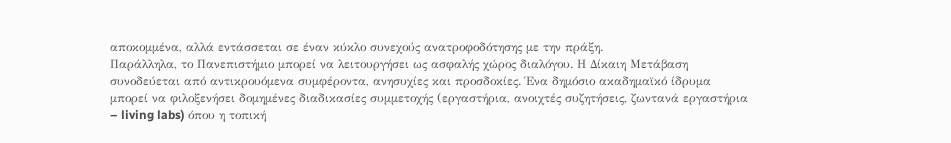αποκομμένα, αλλά εντάσσεται σε έναν κύκλο συνεχούς ανατροφοδότησης με την πράξη.
Παράλληλα, το Πανεπιστήμιο μπορεί να λειτουργήσει ως ασφαλής χώρος διαλόγου. Η Δίκαιη Μετάβαση συνοδεύεται από αντικρουόμενα συμφέροντα, ανησυχίες και προσδοκίες. Ένα δημόσιο ακαδημαϊκό ίδρυμα μπορεί να φιλοξενήσει δομημένες διαδικασίες συμμετοχής (εργαστήρια, ανοιχτές συζητήσεις, ζωντανά εργαστήρια – living labs) όπου η τοπική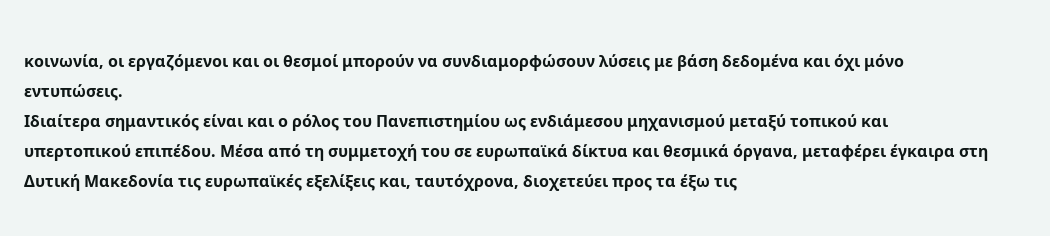κοινωνία, οι εργαζόμενοι και οι θεσμοί μπορούν να συνδιαμορφώσουν λύσεις με βάση δεδομένα και όχι μόνο εντυπώσεις.
Ιδιαίτερα σημαντικός είναι και ο ρόλος του Πανεπιστημίου ως ενδιάμεσου μηχανισμού μεταξύ τοπικού και υπερτοπικού επιπέδου. Μέσα από τη συμμετοχή του σε ευρωπαϊκά δίκτυα και θεσμικά όργανα, μεταφέρει έγκαιρα στη Δυτική Μακεδονία τις ευρωπαϊκές εξελίξεις και, ταυτόχρονα, διοχετεύει προς τα έξω τις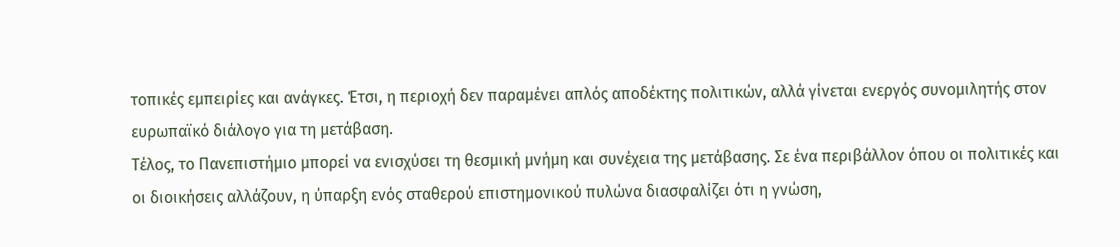τοπικές εμπειρίες και ανάγκες. Έτσι, η περιοχή δεν παραμένει απλός αποδέκτης πολιτικών, αλλά γίνεται ενεργός συνομιλητής στον ευρωπαϊκό διάλογο για τη μετάβαση.
Τέλος, το Πανεπιστήμιο μπορεί να ενισχύσει τη θεσμική μνήμη και συνέχεια της μετάβασης. Σε ένα περιβάλλον όπου οι πολιτικές και οι διοικήσεις αλλάζουν, η ύπαρξη ενός σταθερού επιστημονικού πυλώνα διασφαλίζει ότι η γνώση,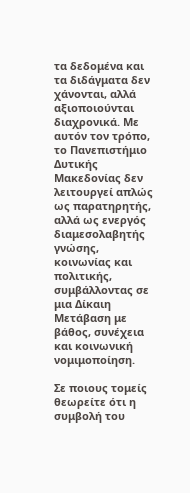τα δεδομένα και τα διδάγματα δεν χάνονται, αλλά αξιοποιούνται διαχρονικά. Με αυτόν τον τρόπο, το Πανεπιστήμιο Δυτικής Μακεδονίας δεν λειτουργεί απλώς ως παρατηρητής, αλλά ως ενεργός διαμεσολαβητής γνώσης, κοινωνίας και πολιτικής, συμβάλλοντας σε μια Δίκαιη Μετάβαση με βάθος, συνέχεια και κοινωνική νομιμοποίηση.

Σε ποιους τομείς θεωρείτε ότι η συμβολή του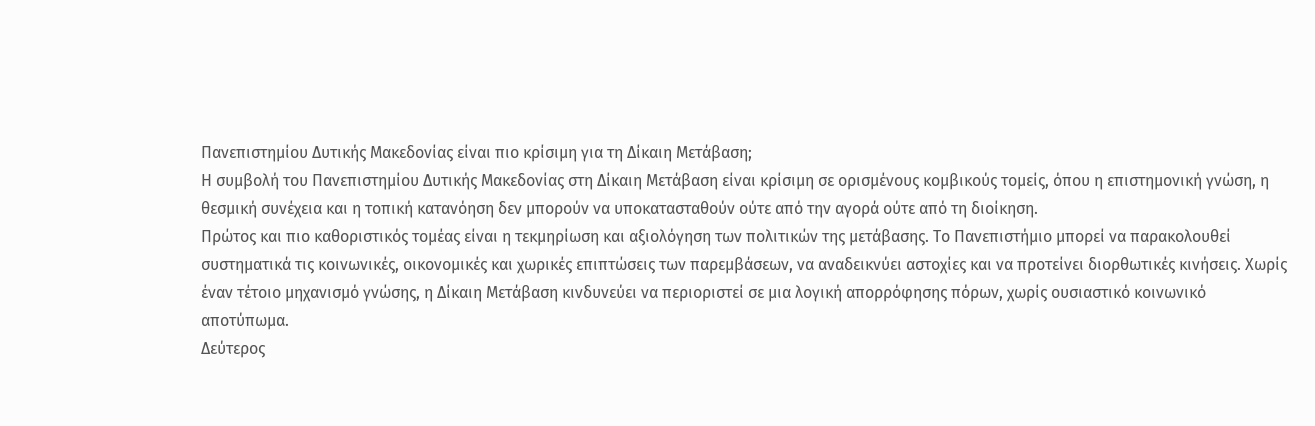Πανεπιστημίου Δυτικής Μακεδονίας είναι πιο κρίσιμη για τη Δίκαιη Μετάβαση;
Η συμβολή του Πανεπιστημίου Δυτικής Μακεδονίας στη Δίκαιη Μετάβαση είναι κρίσιμη σε ορισμένους κομβικούς τομείς, όπου η επιστημονική γνώση, η θεσμική συνέχεια και η τοπική κατανόηση δεν μπορούν να υποκατασταθούν ούτε από την αγορά ούτε από τη διοίκηση.
Πρώτος και πιο καθοριστικός τομέας είναι η τεκμηρίωση και αξιολόγηση των πολιτικών της μετάβασης. Το Πανεπιστήμιο μπορεί να παρακολουθεί συστηματικά τις κοινωνικές, οικονομικές και χωρικές επιπτώσεις των παρεμβάσεων, να αναδεικνύει αστοχίες και να προτείνει διορθωτικές κινήσεις. Χωρίς έναν τέτοιο μηχανισμό γνώσης, η Δίκαιη Μετάβαση κινδυνεύει να περιοριστεί σε μια λογική απορρόφησης πόρων, χωρίς ουσιαστικό κοινωνικό αποτύπωμα.
Δεύτερος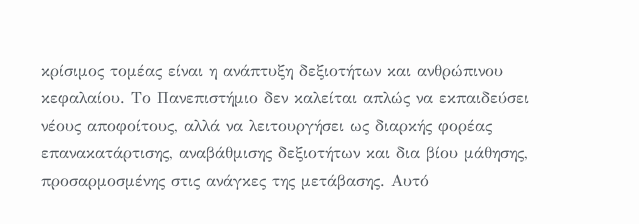κρίσιμος τομέας είναι η ανάπτυξη δεξιοτήτων και ανθρώπινου κεφαλαίου. Το Πανεπιστήμιο δεν καλείται απλώς να εκπαιδεύσει νέους αποφοίτους, αλλά να λειτουργήσει ως διαρκής φορέας επανακατάρτισης, αναβάθμισης δεξιοτήτων και δια βίου μάθησης, προσαρμοσμένης στις ανάγκες της μετάβασης. Αυτό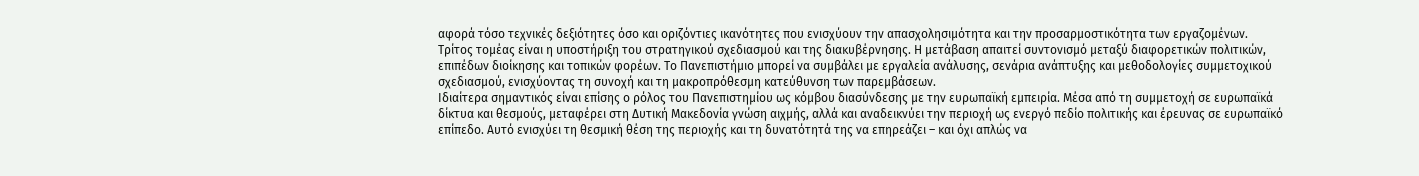αφορά τόσο τεχνικές δεξιότητες όσο και οριζόντιες ικανότητες που ενισχύουν την απασχολησιμότητα και την προσαρμοστικότητα των εργαζομένων.
Τρίτος τομέας είναι η υποστήριξη του στρατηγικού σχεδιασμού και της διακυβέρνησης. Η μετάβαση απαιτεί συντονισμό μεταξύ διαφορετικών πολιτικών, επιπέδων διοίκησης και τοπικών φορέων. Το Πανεπιστήμιο μπορεί να συμβάλει με εργαλεία ανάλυσης, σενάρια ανάπτυξης και μεθοδολογίες συμμετοχικού σχεδιασμού, ενισχύοντας τη συνοχή και τη μακροπρόθεσμη κατεύθυνση των παρεμβάσεων.
Ιδιαίτερα σημαντικός είναι επίσης ο ρόλος του Πανεπιστημίου ως κόμβου διασύνδεσης με την ευρωπαϊκή εμπειρία. Μέσα από τη συμμετοχή σε ευρωπαϊκά δίκτυα και θεσμούς, μεταφέρει στη Δυτική Μακεδονία γνώση αιχμής, αλλά και αναδεικνύει την περιοχή ως ενεργό πεδίο πολιτικής και έρευνας σε ευρωπαϊκό επίπεδο. Αυτό ενισχύει τη θεσμική θέση της περιοχής και τη δυνατότητά της να επηρεάζει – και όχι απλώς να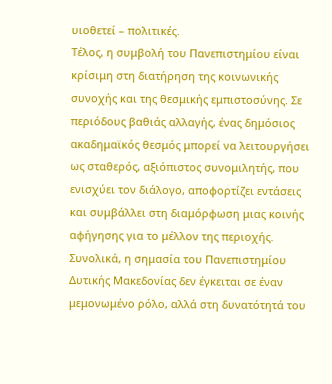υιοθετεί – πολιτικές.
Τέλος, η συμβολή του Πανεπιστημίου είναι κρίσιμη στη διατήρηση της κοινωνικής συνοχής και της θεσμικής εμπιστοσύνης. Σε περιόδους βαθιάς αλλαγής, ένας δημόσιος ακαδημαϊκός θεσμός μπορεί να λειτουργήσει ως σταθερός, αξιόπιστος συνομιλητής, που ενισχύει τον διάλογο, αποφορτίζει εντάσεις και συμβάλλει στη διαμόρφωση μιας κοινής αφήγησης για το μέλλον της περιοχής.
Συνολικά, η σημασία του Πανεπιστημίου Δυτικής Μακεδονίας δεν έγκειται σε έναν μεμονωμένο ρόλο, αλλά στη δυνατότητά του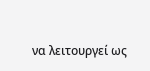να λειτουργεί ως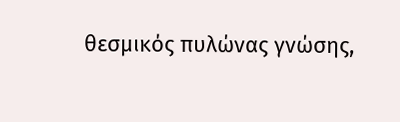θεσμικός πυλώνας γνώσης,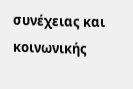συνέχειας και κοινωνικής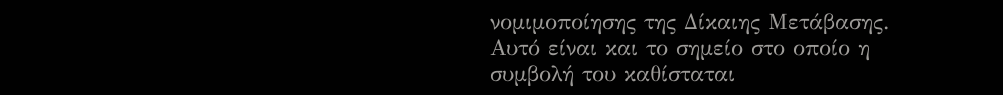νομιμοποίησης της Δίκαιης Μετάβασης. Αυτό είναι και το σημείο στο οποίο η συμβολή του καθίσταται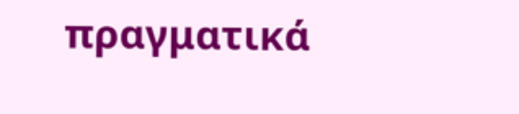πραγματικά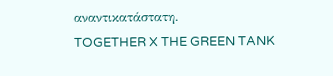αναντικατάστατη.
TOGETHER X THE GREEN TANK